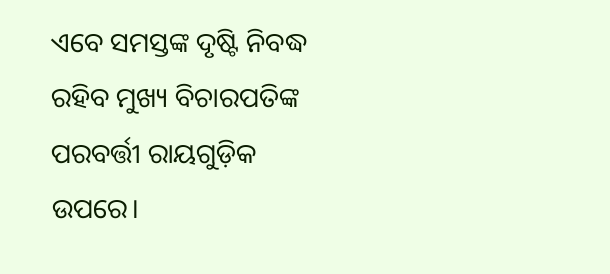ଏବେ ସମସ୍ତଙ୍କ ଦୃଷ୍ଟି ନିବଦ୍ଧ ରହିବ ମୁଖ୍ୟ ବିଚାରପତିଙ୍କ ପରବର୍ତ୍ତୀ ରାୟଗୁଡ଼ିକ ଉପରେ।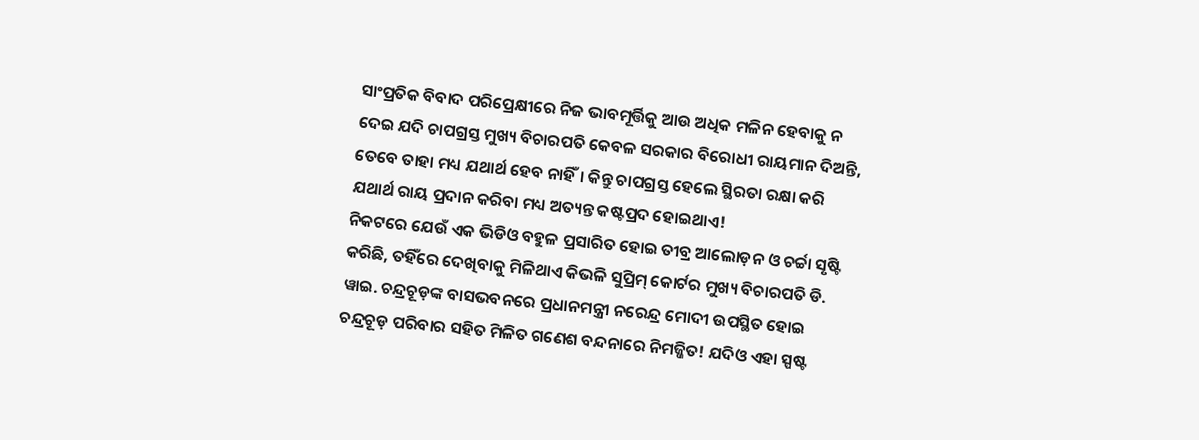ସାଂପ୍ରତିକ ବିବାଦ ପରିପ୍ରେକ୍ଷୀରେ ନିଜ ଭାବମୂର୍ତ୍ତିକୁ ଆଉ ଅଧିକ ମଳିନ ହେବାକୁ ନ ଦେଇ ଯଦି ଚାପଗ୍ରସ୍ତ ମୁଖ୍ୟ ବିଚାରପତି କେବଳ ସରକାର ବିରୋଧୀ ରାୟମାନ ଦିଅନ୍ତି, ତେବେ ତାହା ମଧ୍ୟ ଯଥାର୍ଥ ହେବ ନାହିଁ। କିନ୍ତୁ ଚାପଗ୍ରସ୍ତ ହେଲେ ସ୍ଥିରତା ରକ୍ଷା କରି ଯଥାର୍ଥ ରାୟ ପ୍ରଦାନ କରିବା ମଧ୍ୟ ଅତ୍ୟନ୍ତ କଷ୍ଟପ୍ରଦ ହୋଇଥାଏ!
ନିକଟରେ ଯେଉଁ ଏକ ଭିଡିଓ ବହୁଳ ପ୍ରସାରିତ ହୋଇ ତୀବ୍ର ଆଲୋଡ଼ନ ଓ ଚର୍ଚ୍ଚା ସୃଷ୍ଟି କରିଛି, ତହିଁରେ ଦେଖିବାକୁ ମିଳିଥାଏ କିଭଳି ସୁପ୍ରିମ୍ କୋର୍ଟର ମୁଖ୍ୟ ବିଚାରପତି ଡି. ୱାଇ. ଚନ୍ଦ୍ରଚୂଡ଼ଙ୍କ ବାସଭବନରେ ପ୍ରଧାନମନ୍ତ୍ରୀ ନରେନ୍ଦ୍ର ମୋଦୀ ଉପସ୍ଥିତ ହୋଇ ଚନ୍ଦ୍ରଚୂଡ଼ ପରିବାର ସହିତ ମିଳିତ ଗଣେଶ ବନ୍ଦନାରେ ନିମଜ୍ଜିତ! ଯଦିଓ ଏହା ସ୍ପଷ୍ଟ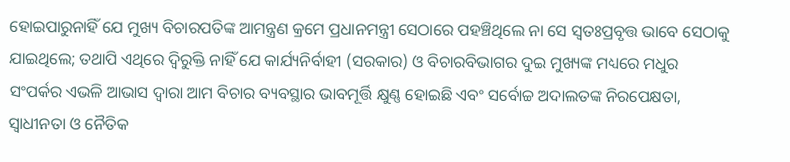ହୋଇପାରୁନାହିଁ ଯେ ମୁଖ୍ୟ ବିଚାରପତିଙ୍କ ଆମନ୍ତ୍ରଣ କ୍ରମେ ପ୍ରଧାନମନ୍ତ୍ରୀ ସେଠାରେ ପହଞ୍ଚିଥିଲେ ନା ସେ ସ୍ବତଃପ୍ରବୃତ୍ତ ଭାବେ ସେଠାକୁ ଯାଇଥିଲେ; ତଥାପି ଏଥିରେ ଦ୍ବିରୁକ୍ତି ନାହିଁ ଯେ କାର୍ଯ୍ୟନିର୍ବାହୀ (ସରକାର) ଓ ବିଚାରବିଭାଗର ଦୁଇ ମୁଖ୍ୟଙ୍କ ମଧ୍ୟରେ ମଧୁର ସଂପର୍କର ଏଭଳି ଆଭାସ ଦ୍ବାରା ଆମ ବିଚାର ବ୍ୟବସ୍ଥାର ଭାବମୂର୍ତ୍ତି କ୍ଷୁଣ୍ଣ ହୋଇଛି ଏବଂ ସର୍ବୋଚ୍ଚ ଅଦାଲତଙ୍କ ନିରପେକ୍ଷତା, ସ୍ବାଧୀନତା ଓ ନୈତିକ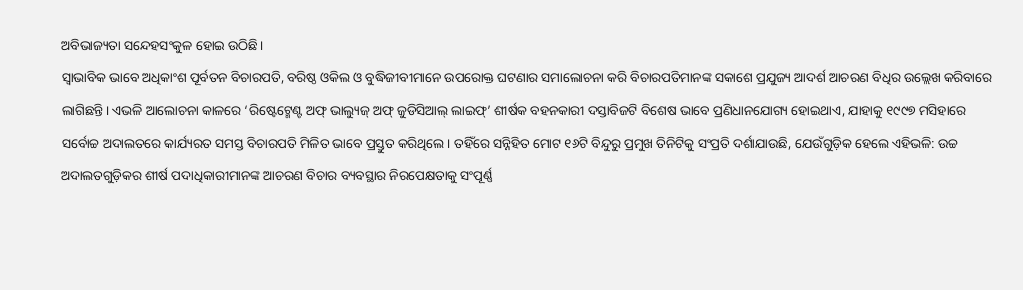ଅବିଭାଜ୍ୟତା ସନ୍ଦେହସଂକୁଳ ହୋଇ ଉଠିଛି।
ସ୍ବାଭାବିକ ଭାବେ ଅଧିକାଂଶ ପୂର୍ବତନ ବିଚାରପତି, ବରିଷ୍ଠ ଓକିଲ ଓ ବୁଦ୍ଧିଜୀବୀମାନେ ଉପରୋକ୍ତ ଘଟଣାର ସମାଲୋଚନା କରି ବିଚାରପତିମାନଙ୍କ ସକାଶେ ପ୍ରଯୁଜ୍ୟ ଆଦର୍ଶ ଆଚରଣ ବିଧିର ଉଲ୍ଲେଖ କରିବାରେ ଲାଗିଛନ୍ତି। ଏଭଳି ଆଲୋଚନା କାଳରେ ‘ରିଷ୍ଟେଟ୍ମେଣ୍ଟ ଅଫ୍ ଭାଲ୍ୟୁଜ୍ ଅଫ୍ ଜୁଡିସିଆଲ୍ ଲାଇଫ୍’ ଶୀର୍ଷକ ବହନକାରୀ ଦସ୍ତାବିଜଟି ବିଶେଷ ଭାବେ ପ୍ରଣିଧାନଯୋଗ୍ୟ ହୋଇଥାଏ, ଯାହାକୁ ୧୯୯୭ ମସିହାରେ ସର୍ବୋଚ୍ଚ ଅଦାଲତରେ କାର୍ଯ୍ୟରତ ସମସ୍ତ ବିଚାରପତି ମିଳିତ ଭାବେ ପ୍ରସ୍ତୁତ କରିଥିଲେ। ତହିଁରେ ସନ୍ନିହିତ ମୋଟ ୧୬ଟି ବିନ୍ଦୁରୁ ପ୍ରମୁଖ ତିନିଟିକୁ ସଂପ୍ରତି ଦର୍ଶାଯାଉଛି, ଯେଉଁଗୁଡ଼ିକ ହେଲେ ଏହିଭଳି: ଉଚ୍ଚ ଅଦାଲତଗୁଡ଼ିକର ଶୀର୍ଷ ପଦାଧିକାରୀମାନଙ୍କ ଆଚରଣ ବିଚାର ବ୍ୟବସ୍ଥାର ନିରପେକ୍ଷତାକୁ ସଂପୂର୍ଣ୍ଣ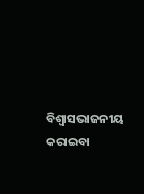ବିଶ୍ବାସଭାଜନୀୟ କରାଇବା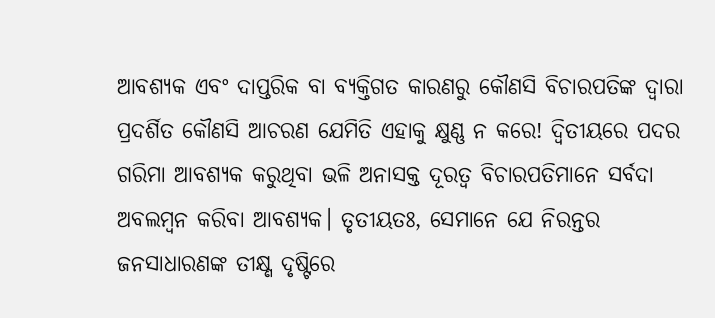ଆବଶ୍ୟକ ଏବଂ ଦାପ୍ତରିକ ବା ବ୍ୟକ୍ତିଗତ କାରଣରୁ କୌଣସି ବିଚାରପତିଙ୍କ ଦ୍ବାରା ପ୍ରଦର୍ଶିତ କୌଣସି ଆଚରଣ ଯେମିତି ଏହାକୁ କ୍ଷୁଣ୍ଣ ନ କରେ! ଦ୍ବିତୀୟରେ ପଦର ଗରିମା ଆବଶ୍ୟକ କରୁଥିବା ଭଳି ଅନାସକ୍ତ ଦୂରତ୍ବ ବିଚାରପତିମାନେ ସର୍ବଦା ଅବଲମ୍ବନ କରିବା ଆବଶ୍ୟକ। ତୃତୀୟତଃ, ସେମାନେ ଯେ ନିରନ୍ତର ଜନସାଧାରଣଙ୍କ ତୀକ୍ଷ୍ଣ ଦୃଷ୍ଟିରେ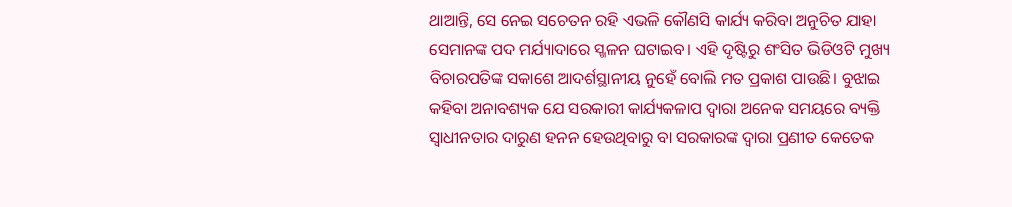ଥାଆନ୍ତି, ସେ ନେଇ ସଚେତନ ରହି ଏଭଳି କୌଣସି କାର୍ଯ୍ୟ କରିବା ଅନୁଚିତ ଯାହା ସେମାନଙ୍କ ପଦ ମର୍ଯ୍ୟାଦାରେ ସ୍ଖଳନ ଘଟାଇବ। ଏହି ଦୃଷ୍ଟିରୁ ଶଂସିତ ଭିଡିଓଟି ମୁଖ୍ୟ ବିଚାରପତିଙ୍କ ସକାଶେ ଆଦର୍ଶସ୍ଥାନୀୟ ନୁହେଁ ବୋଲି ମତ ପ୍ରକାଶ ପାଉଛି। ବୁଝାଇ କହିବା ଅନାବଶ୍ୟକ ଯେ ସରକାରୀ କାର୍ଯ୍ୟକଳାପ ଦ୍ବାରା ଅନେକ ସମୟରେ ବ୍ୟକ୍ତି ସ୍ବାଧୀନତାର ଦାରୁଣ ହନନ ହେଉଥିବାରୁ ବା ସରକାରଙ୍କ ଦ୍ବାରା ପ୍ରଣୀତ କେତେକ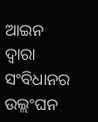ଆଇନ ଦ୍ବାରା ସଂବିଧାନର ଉଲ୍ଲଂଘନ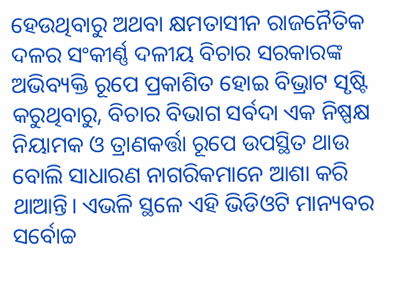ହେଉଥିବାରୁ ଅଥବା କ୍ଷମତାସୀନ ରାଜନୈତିକ ଦଳର ସଂକୀର୍ଣ୍ଣ ଦଳୀୟ ବିଚାର ସରକାରଙ୍କ ଅଭିବ୍ୟକ୍ତି ରୂପେ ପ୍ରକାଶିତ ହୋଇ ବିଭ୍ରାଟ ସୃଷ୍ଟି କରୁଥିବାରୁ, ବିଚାର ବିଭାଗ ସର୍ବଦା ଏକ ନିଷ୍ପକ୍ଷ ନିୟାମକ ଓ ତ୍ରାଣକର୍ତ୍ତା ରୂପେ ଉପସ୍ଥିତ ଥାଉ ବୋଲି ସାଧାରଣ ନାଗରିକମାନେ ଆଶା କରି ଥାଆନ୍ତି। ଏଭଳି ସ୍ଥଳେ ଏହି ଭିଡିଓଟି ମାନ୍ୟବର ସର୍ବୋଚ୍ଚ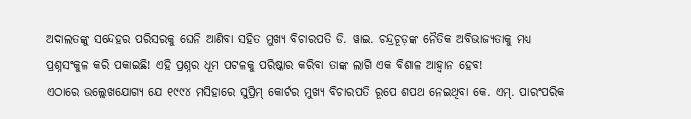ଅଦାଲତଙ୍କୁ ସନ୍ଦେହର ପରିସରକୁ ଘେନି ଆଣିବା ସହିତ ମୁଖ୍ୟ ବିଚାରପତି ଡି. ୱାଇ. ଚନ୍ଦ୍ରଚୂଡ଼ଙ୍କ ନୈତିକ ଅବିଭାଜ୍ୟତାକୁ ମଧ୍ୟ ପ୍ରଶ୍ନସଂକୁଳ କରି ପକାଇଛି! ଏହି ପ୍ରଶ୍ନର ଧୂମ ପଟଳକୁ ପରିଷ୍କାର କରିବା ତାଙ୍କ ଲାଗି ଏକ ବିଶାଳ ଆହ୍ବାନ ହେବ!
ଏଠାରେ ଉଲ୍ଲେଖଯୋଗ୍ୟ ଯେ ୧୯୯୪ ମସିହାରେ ସୁପ୍ରିମ୍ କୋର୍ଟର ମୁଖ୍ୟ ବିଚାରପତି ରୂପେ ଶପଥ ନେଇଥିବା କେ. ଏମ୍. ପାରଂପରିକ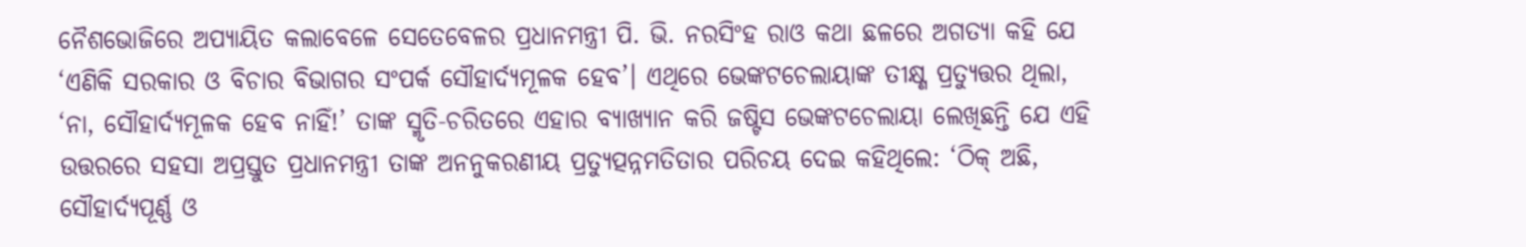ନୈଶଭୋଜିରେ ଅପ୍ୟାୟିତ କଲାବେଳେ ସେତେବେଳର ପ୍ରଧାନମନ୍ତ୍ରୀ ପି. ଭି. ନରସିଂହ ରାଓ କଥା ଛଳରେ ଅଗତ୍ୟା କହି ଯେ ‘ଏଣିକି ସରକାର ଓ ବିଚାର ବିଭାଗର ସଂପର୍କ ସୌହାର୍ଦ୍ୟମୂଳକ ହେବ’। ଏଥିରେ ଭେଙ୍କଟଚେଲାୟାଙ୍କ ତୀକ୍ଷ୍ଣ ପ୍ରତ୍ୟୁତ୍ତର ଥିଲା, ‘ନା, ସୌହାର୍ଦ୍ୟମୂଳକ ହେବ ନାହିଁ!’ ତାଙ୍କ ସ୍ମୃତି-ଚରିତରେ ଏହାର ବ୍ୟାଖ୍ୟାନ କରି ଜଷ୍ଟିସ ଭେଙ୍କଟଚେଲାୟା ଲେଖିଛନ୍ତି ଯେ ଏହି ଉତ୍ତରରେ ସହସା ଅପ୍ରସ୍ତୁତ ପ୍ରଧାନମନ୍ତ୍ରୀ ତାଙ୍କ ଅନନୁକରଣୀୟ ପ୍ରତ୍ୟୁତ୍ପନ୍ନମତିତାର ପରିଚୟ ଦେଇ କହିଥିଲେ: ‘ଠିକ୍ ଅଛି, ସୌହାର୍ଦ୍ୟପୂର୍ଣ୍ଣ ଓ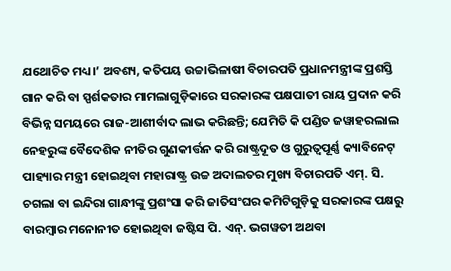ଯଥୋଚିତ ମଧ୍ୟ।’ ଅବଶ୍ୟ, କତିପୟ ଉଚ୍ଚାଭିଳାଷୀ ବିଚାରପତି ପ୍ରଧାନମନ୍ତ୍ରୀଙ୍କ ପ୍ରଶସ୍ତି ଗାନ କରି ବା ସ୍ପର୍ଶକତାର ମାମଲାଗୁଡ଼ିକାରେ ସରକାରଙ୍କ ପକ୍ଷପାତୀ ରାୟ ପ୍ରଦାନ କରି ବିଭିନ୍ନ ସମୟରେ ରାଜ-ଆଶୀର୍ବାଦ ଲାଭ କରିଛନ୍ତି; ଯେମିତି କି ପଣ୍ଡିତ ଜୱାହରଲାଲ ନେହରୁଙ୍କ ବୈଦେଶିକ ନୀତିର ଗୁଣକୀର୍ତ୍ତନ କରି ରାଷ୍ଟ୍ରଦୂତ ଓ ଗୁରୁତ୍ବପୂର୍ଣ୍ଣ କ୍ୟାବିନେଟ୍ ପାହ୍ୟାର ମନ୍ତ୍ରୀ ହୋଇଥିବା ମହାରାଷ୍ଟ୍ର ଉଚ୍ଚ ଅଦାଲତର ମୁଖ୍ୟ ବିଚାରପତି ଏମ୍. ସି. ଚଗଲା ବା ଇନ୍ଦିରା ଗାନ୍ଧୀଙ୍କୁ ପ୍ରଶଂସା କରି ଜାତିସଂଘର କମିଟିଗୁଡ଼ିକୁ ସରକାରଙ୍କ ପକ୍ଷରୁ ବାରମ୍ବାର ମନୋନୀତ ହୋଇଥିବା ଜଷ୍ଟିସ ପି. ଏନ୍. ଭଗୱତୀ ଅଥବା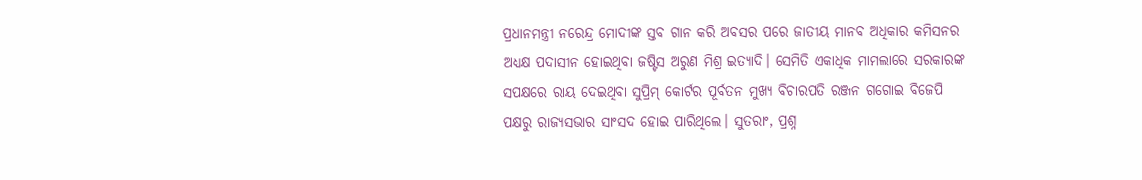ପ୍ରଧାନମନ୍ତ୍ରୀ ନରେନ୍ଦ୍ର ମୋଦୀଙ୍କ ସ୍ତବ ଗାନ କରି ଅବସର ପରେ ଜାତୀୟ ମାନବ ଅଧିକାର କମିସନର ଅଧ୍ୟକ୍ଷ ପଦାସୀନ ହୋଇଥିବା ଜଷ୍ଟିସ ଅରୁଣ ମିଶ୍ର ଇତ୍ୟାଦି। ସେମିତି ଏକାଧିକ ମାମଲାରେ ସରକାରଙ୍କ ସପକ୍ଷରେ ରାୟ ଦେଇଥିବା ସୁପ୍ରିମ୍ କୋର୍ଟର ପୂର୍ବତନ ମୁଖ୍ୟ ବିଚାରପତି ରଞ୍ଜନ ଗଗୋଇ ବିଜେପି ପକ୍ଷରୁ ରାଜ୍ୟସଭାର ସାଂସଦ ହୋଇ ପାରିଥିଲେ। ସୁତରାଂ, ପ୍ରଶ୍ନ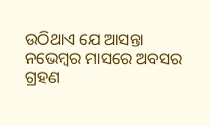ଉଠିଥାଏ ଯେ ଆସନ୍ତା ନଭେମ୍ବର ମାସରେ ଅବସର ଗ୍ରହଣ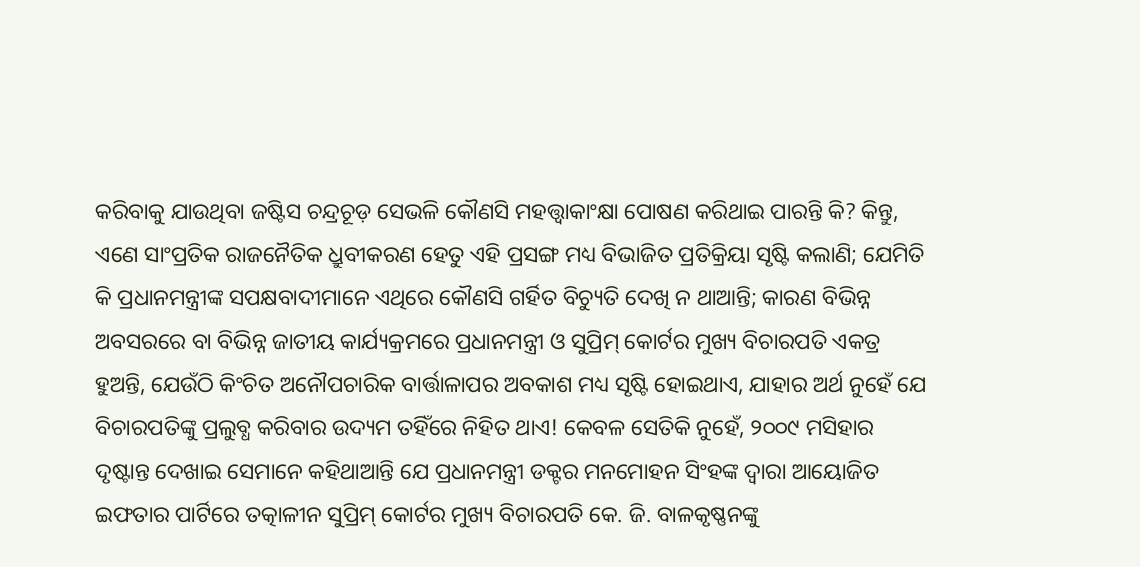କରିବାକୁ ଯାଉଥିବା ଜଷ୍ଟିସ ଚନ୍ଦ୍ରଚୂଡ଼ ସେଭଳି କୌଣସି ମହତ୍ତ୍ବାକାଂକ୍ଷା ପୋଷଣ କରିଥାଇ ପାରନ୍ତି କି? କିନ୍ତୁ, ଏଣେ ସାଂପ୍ରତିକ ରାଜନୈତିକ ଧ୍ରୁବୀକରଣ ହେତୁ ଏହି ପ୍ରସଙ୍ଗ ମଧ୍ୟ ବିଭାଜିତ ପ୍ରତିକ୍ରିୟା ସୃଷ୍ଟି କଲାଣି; ଯେମିତି କି ପ୍ରଧାନମନ୍ତ୍ରୀଙ୍କ ସପକ୍ଷବାଦୀମାନେ ଏଥିରେ କୌଣସି ଗର୍ହିତ ବିଚ୍ୟୁତି ଦେଖି ନ ଥାଆନ୍ତି; କାରଣ ବିଭିନ୍ନ ଅବସରରେ ବା ବିଭିନ୍ନ ଜାତୀୟ କାର୍ଯ୍ୟକ୍ରମରେ ପ୍ରଧାନମନ୍ତ୍ରୀ ଓ ସୁପ୍ରିମ୍ କୋର୍ଟର ମୁଖ୍ୟ ବିଚାରପତି ଏକତ୍ର ହୁଅନ୍ତି, ଯେଉଁଠି କିଂଚିତ ଅନୌପଚାରିକ ବାର୍ତ୍ତାଳାପର ଅବକାଶ ମଧ୍ୟ ସୃଷ୍ଟି ହୋଇଥାଏ, ଯାହାର ଅର୍ଥ ନୁହେଁ ଯେ ବିଚାରପତିଙ୍କୁ ପ୍ରଲୁବ୍ଧ କରିବାର ଉଦ୍ୟମ ତହିଁରେ ନିହିତ ଥାଏ! କେବଳ ସେତିକି ନୁହେଁ, ୨୦୦୯ ମସିହାର ଦୃଷ୍ଟାନ୍ତ ଦେଖାଇ ସେମାନେ କହିଥାଆନ୍ତି ଯେ ପ୍ରଧାନମନ୍ତ୍ରୀ ଡକ୍ଟର ମନମୋହନ ସିଂହଙ୍କ ଦ୍ବାରା ଆୟୋଜିତ ଇଫତାର ପାର୍ଟିରେ ତତ୍କାଳୀନ ସୁପ୍ରିମ୍ କୋର୍ଟର ମୁଖ୍ୟ ବିଚାରପତି କେ. ଜି. ବାଳକୃଷ୍ଣନଙ୍କୁ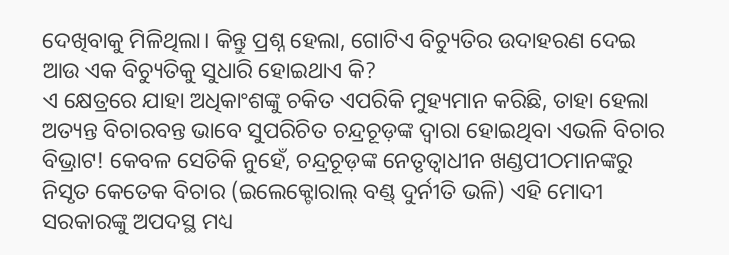ଦେଖିବାକୁ ମିଳିଥିଲା। କିନ୍ତୁ ପ୍ରଶ୍ନ ହେଲା, ଗୋଟିଏ ବିଚ୍ୟୁତିର ଉଦାହରଣ ଦେଇ ଆଉ ଏକ ବିଚ୍ୟୁତିକୁ ସୁଧାରି ହୋଇଥାଏ କି?
ଏ କ୍ଷେତ୍ରରେ ଯାହା ଅଧିକାଂଶଙ୍କୁ ଚକିତ ଏପରିକି ମୁହ୍ୟମାନ କରିଛି, ତାହା ହେଲା ଅତ୍ୟନ୍ତ ବିଚାରବନ୍ତ ଭାବେ ସୁପରିଚିତ ଚନ୍ଦ୍ରଚୂଡ଼ଙ୍କ ଦ୍ବାରା ହୋଇଥିବା ଏଭଳି ବିଚାର ବିଭ୍ରାଟ! କେବଳ ସେତିକି ନୁହେଁ, ଚନ୍ଦ୍ରଚୂଡ଼ଙ୍କ ନେତୃତ୍ବାଧୀନ ଖଣ୍ଡପୀଠମାନଙ୍କରୁ ନିସୃତ କେତେକ ବିଚାର (ଇଲେକ୍ଟୋରାଲ୍ ବଣ୍ଡ୍ ଦୁର୍ନୀତି ଭଳି) ଏହି ମୋଦୀ ସରକାରଙ୍କୁ ଅପଦସ୍ଥ ମଧ୍ୟ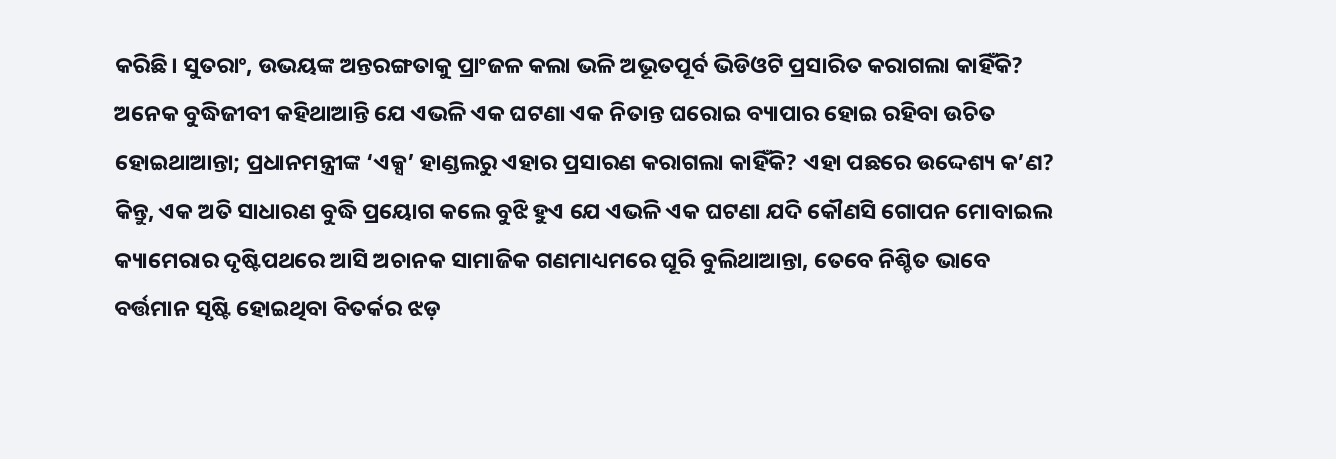କରିଛି। ସୁତରାଂ, ଉଭୟଙ୍କ ଅନ୍ତରଙ୍ଗତାକୁ ପ୍ରାଂଜଳ କଲା ଭଳି ଅଭୂତପୂର୍ବ ଭିଡିଓଟି ପ୍ରସାରିତ କରାଗଲା କାହିଁକି? ଅନେକ ବୁଦ୍ଧିଜୀବୀ କହିଥାଆନ୍ତି ଯେ ଏଭଳି ଏକ ଘଟଣା ଏକ ନିତାନ୍ତ ଘରୋଇ ବ୍ୟାପାର ହୋଇ ରହିବା ଉଚିତ ହୋଇଥାଆନ୍ତା; ପ୍ରଧାନମନ୍ତ୍ରୀଙ୍କ ‘ଏକ୍ସ’ ହାଣ୍ଡଲରୁ ଏହାର ପ୍ରସାରଣ କରାଗଲା କାହିଁକି? ଏହା ପଛରେ ଉଦ୍ଦେଶ୍ୟ କ’ଣ? କିନ୍ତୁ, ଏକ ଅତି ସାଧାରଣ ବୁଦ୍ଧି ପ୍ରୟୋଗ କଲେ ବୁଝି ହୁଏ ଯେ ଏଭଳି ଏକ ଘଟଣା ଯଦି କୌଣସି ଗୋପନ ମୋବାଇଲ କ୍ୟାମେରାର ଦୃଷ୍ଟିପଥରେ ଆସି ଅଚାନକ ସାମାଜିକ ଗଣମାଧ୍ୟମରେ ଘୂରି ବୁଲିଥାଆନ୍ତା, ତେବେ ନିଶ୍ଚିତ ଭାବେ ବର୍ତ୍ତମାନ ସୃଷ୍ଟି ହୋଇଥିବା ବିତର୍କର ଝଡ଼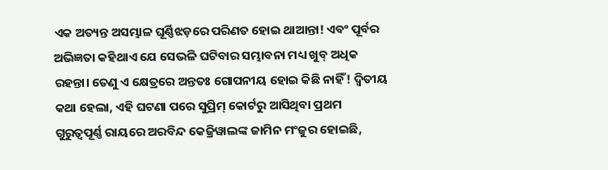ଏକ ଅତ୍ୟନ୍ତ ଅସମ୍ଭାଳ ଘୂର୍ଣ୍ଣିଝଡ଼ରେ ପରିଣତ ହୋଇ ଥାଆନ୍ତା! ଏବଂ ପୂର୍ବର ଅଭିଜ୍ଞତା କହିଥାଏ ଯେ ସେଭଳି ଘଟିବାର ସମ୍ଭାବନା ମଧ୍ୟ ଖୁବ୍ ଅଧିକ ରହନ୍ତା। ତେଣୁ ଏ କ୍ଷେତ୍ରରେ ଅନ୍ତତଃ ଗୋପନୀୟ ହୋଇ କିଛି ନାହିଁ! ଦ୍ବିତୀୟ କଥା ହେଲା, ଏହି ଘଟଣା ପରେ ସୁପ୍ରିମ୍ କୋର୍ଟରୁ ଆସିଥିବା ପ୍ରଥମ ଗୁରୁତ୍ବପୂର୍ଣ୍ଣ ରାୟରେ ଅରବିନ୍ଦ କେଜ୍ରିୱାଲଙ୍କ ଜାମିନ ମଂଜୁର ହୋଇଛି,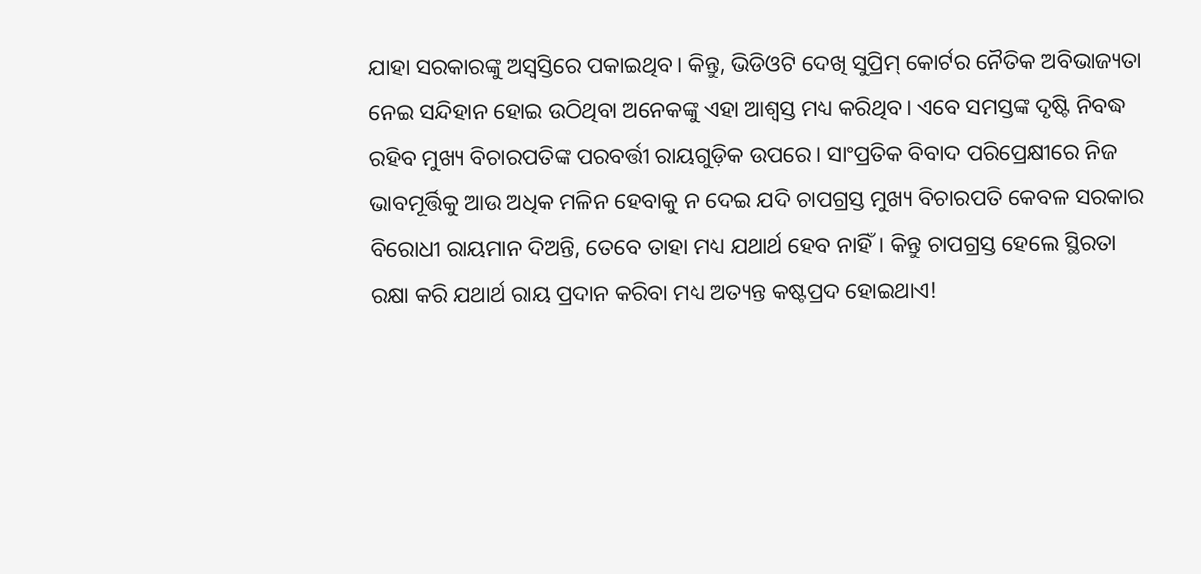ଯାହା ସରକାରଙ୍କୁ ଅସ୍ବସ୍ତିରେ ପକାଇଥିବ। କିନ୍ତୁ, ଭିଡିଓଟି ଦେଖି ସୁପ୍ରିମ୍ କୋର୍ଟର ନୈତିକ ଅବିଭାଜ୍ୟତା ନେଇ ସନ୍ଦିହାନ ହୋଇ ଉଠିଥିବା ଅନେକଙ୍କୁ ଏହା ଆଶ୍ବସ୍ତ ମଧ୍ୟ କରିଥିବ। ଏବେ ସମସ୍ତଙ୍କ ଦୃଷ୍ଟି ନିବଦ୍ଧ ରହିବ ମୁଖ୍ୟ ବିଚାରପତିଙ୍କ ପରବର୍ତ୍ତୀ ରାୟଗୁଡ଼ିକ ଉପରେ। ସାଂପ୍ରତିକ ବିବାଦ ପରିପ୍ରେକ୍ଷୀରେ ନିଜ ଭାବମୂର୍ତ୍ତିକୁ ଆଉ ଅଧିକ ମଳିନ ହେବାକୁ ନ ଦେଇ ଯଦି ଚାପଗ୍ରସ୍ତ ମୁଖ୍ୟ ବିଚାରପତି କେବଳ ସରକାର ବିରୋଧୀ ରାୟମାନ ଦିଅନ୍ତି, ତେବେ ତାହା ମଧ୍ୟ ଯଥାର୍ଥ ହେବ ନାହିଁ। କିନ୍ତୁ ଚାପଗ୍ରସ୍ତ ହେଲେ ସ୍ଥିରତା ରକ୍ଷା କରି ଯଥାର୍ଥ ରାୟ ପ୍ରଦାନ କରିବା ମଧ୍ୟ ଅତ୍ୟନ୍ତ କଷ୍ଟପ୍ରଦ ହୋଇଥାଏ!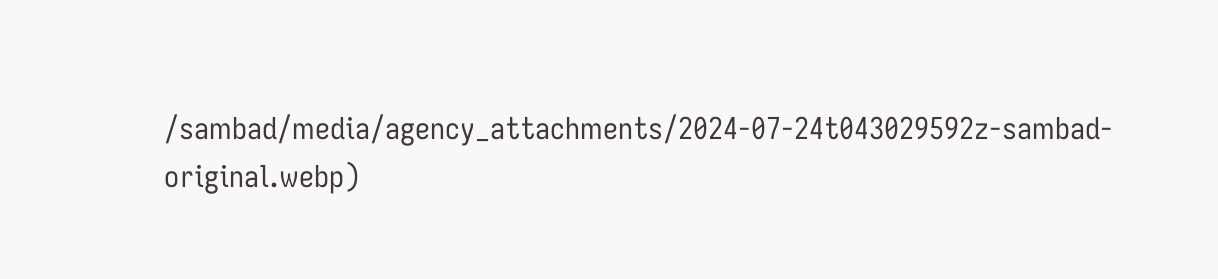/sambad/media/agency_attachments/2024-07-24t043029592z-sambad-original.webp)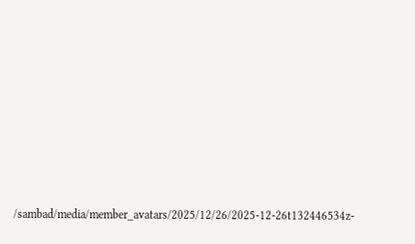/sambad/media/member_avatars/2025/12/26/2025-12-26t132446534z-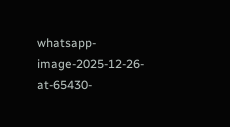whatsapp-image-2025-12-26-at-65430-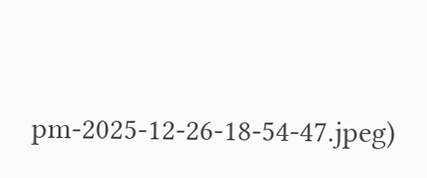pm-2025-12-26-18-54-47.jpeg)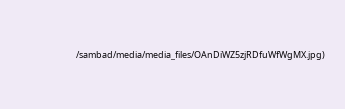/sambad/media/media_files/OAnDiWZ5zjRDfuWfWgMX.jpg)